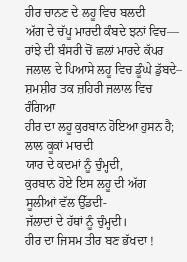ਹੀਰ ਚਾਨਣ ਦੇ ਲਹੂ ਵਿਚ ਬਲਦੀ
ਅੱਗ ਦੇ ਚੱਪੂ ਮਾਰਦੀ ਕੰਬਦੇ ਝਨਾਂ ਵਿਚ—
ਰਾਂਝੇ ਦੀ ਬੰਸਰੀ ਚੋਂ ਛਲਾਂ ਮਾਰਦੇ ਕੱਪਰ
ਜਲਾਲ ਦੇ ਪਿਆਸੇ ਲਹੂ ਵਿਚ ਡੂੰਘੇ ਡੁੱਬਦੇ–
ਸ਼ਮਸ਼ੀਰ ਤਕ ਜ਼ਹਿਰੀ ਜਲਾਲ ਵਿਚ ਰੰਗਿਆ
ਹੀਰ ਦਾ ਲਹੂ ਕੁਰਬਾਨ ਹੋਇਆ ਹੁਸਨ ਹੈ;
ਲਾਲ ਕੂਕਾਂ ਮਾਰਦੀ
ਯਾਰ ਦੇ ਕਦਮਾਂ ਨੂੰ ਚੁੰਮ੍ਹਦੀ,
ਕੁਰਬਾਨ ਹੋਏ ਇਸ ਲਹੂ ਦੀ ਅੱਗ
ਸੂਲੀਆਂ ਵੱਲ ਉੱਡਦੀ-
ਜੱਲਾਦਾਂ ਦੇ ਹੱਥਾਂ ਨੂੰ ਚੁੰਮ੍ਹਦੀ।
ਹੀਰ ਦਾ ਜਿਸਮ ਤੀਰ ਬਣ ਭੱਖਦਾ !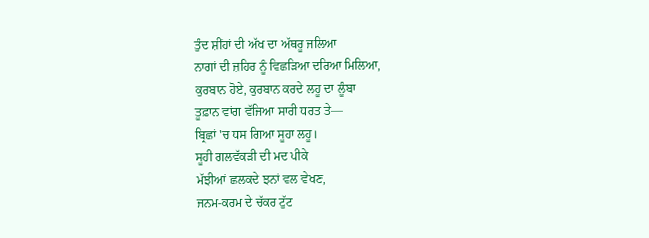ਤੁੰਦ ਸ਼ੀਂਹਾਂ ਦੀ ਅੱਖ ਦਾ ਅੱਥਰੂ ਜਲਿਆ
ਨਾਗਾਂ ਦੀ ਜ਼ਹਿਰ ਨੂੰ ਵਿਛੜਿਆ ਦਰਿਆ ਮਿਲਿਆ,
ਕੁਰਬਾਨ ਹੋਏ, ਕੁਰਬਾਨ ਕਰਦੇ ਲਹੂ ਦਾ ਲੂੰਬਾ
ਤੂਫ਼ਾਨ ਵਾਂਗ ਵੱਜਿਆ ਸਾਰੀ ਧਰਤ ਤੇ—
ਬ੍ਰਿਛਾਂ 'ਚ ਧਸ ਗਿਆ ਸੂਹਾ ਲਹੂ।
ਸੂਹੀ ਗਲਵੱਕੜੀ ਦੀ ਮਦ ਪੀਕੇ
ਮੱਝੀਆਂ ਛਲਕਦੇ ਝਨਾਂ ਵਲ ਵੇਖਣ,
ਜਨਮ-ਕਰਮ ਦੇ ਚੱਕਰ ਟੁੱਟ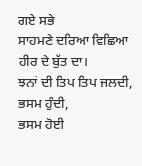ਗਏ ਸਭੇ
ਸਾਹਮਣੇ ਦਰਿਆ ਵਿਛਿਆ ਹੀਰ ਦੇ ਬੁੱਤ ਦਾ।
ਝਨਾਂ ਦੀ ਤਿਪ ਤਿਪ ਜਲਦੀ, ਭਸਮ ਹੁੰਦੀ,
ਭਸਮ ਹੋਈ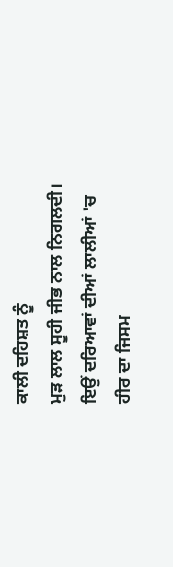ਕਾਲੀ ਦਹਿਸ਼ਤ ਨੂੰ
ਮੁੜ ਲਾਲ ਸੂਹੀ ਜੀਭ ਨਾਲ ਨਿਗਲਦੀ।
ਇਉਂ ਦਰਿਆਵਾਂ ਦੀਆਂ ਲਾਲੀਆਂ 'ਚ
ਹੀਰ ਦਾ ਜਿਸਮ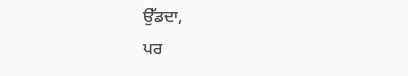ਉੱਡਦਾ,
ਪਰ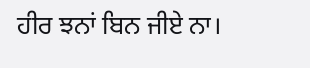ਹੀਰ ਝਨਾਂ ਬਿਨ ਜੀਏ ਨਾ।